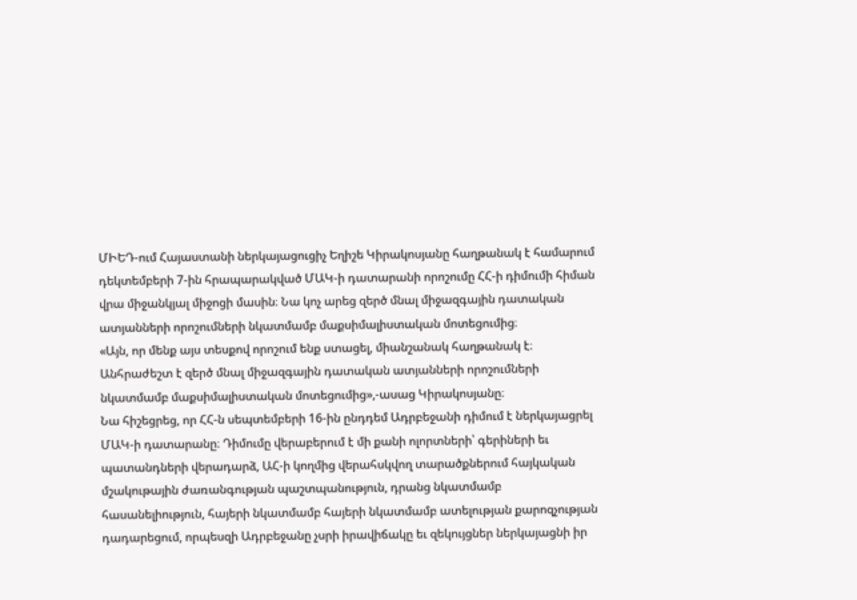ՄԻԵԴ-ում Հայաստանի ներկայացուցիչ Եղիշե Կիրակոսյանը հաղթանակ է համարում դեկտեմբերի 7-ին հրապարակված ՄԱԿ-ի դատարանի որոշումը ՀՀ-ի դիմումի հիման վրա միջանկյալ միջոցի մասին։ Նա կոչ արեց զերծ մնալ միջազգային դատական ատյանների որոշումների նկատմամբ մաքսիմալիստական մոտեցումից։
«Այն, որ մենք այս տեսքով որոշում ենք ստացել, միանշանակ հաղթանակ է։ Անհրաժեշտ է զերծ մնալ միջազգային դատական ատյանների որոշումների նկատմամբ մաքսիմալիստական մոտեցումից»,-ասաց Կիրակոսյանը։
Նա հիշեցրեց, որ ՀՀ-ն սեպտեմբերի 16-ին ընդդեմ Ադրբեջանի դիմում է ներկայացրել ՄԱԿ-ի դատարանը։ Դիմումը վերաբերում է մի քանի ոլորտների՝ գերիների եւ պատանդների վերադարձ, ԱՀ-ի կողմից վերահսկվող տարածքներում հայկական մշակութային ժառանգության պաշտպանություն, դրանց նկատմամբ հասանելիություն, հայերի նկատմամբ հայերի նկատմամբ ատելության քարոզչության դադարեցում, որպեսզի Ադրբեջանը չսրի իրավիճակը եւ զեկույցներ ներկայացնի իր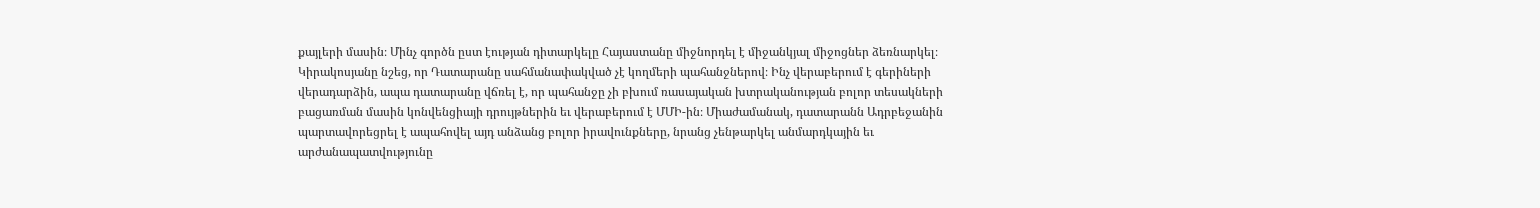քայլերի մասին։ Մինչ գործն ըստ էության դիտարկելը Հայաստանը միջնորդել է միջանկյալ միջոցներ ձեռնարկել։
Կիրակոսյանը նշեց, որ Դատարանը սահմանափակված չէ կողմերի պահանջներով։ Ինչ վերաբերում է գերիների վերադարձին, ապա դատարանը վճռել է, որ պահանջը չի բխում ռասայական խտրականության բոլոր տեսակների բացառման մասին կոնվենցիայի դրույթներին եւ վերաբերում է ՄՄԻ-ին։ Միաժամանակ, դատարանն Ադրբեջանին պարտավորեցրել է ապահովել այդ անձանց բոլոր իրավունքները, նրանց չենթարկել անմարդկային եւ արժանապատվությունը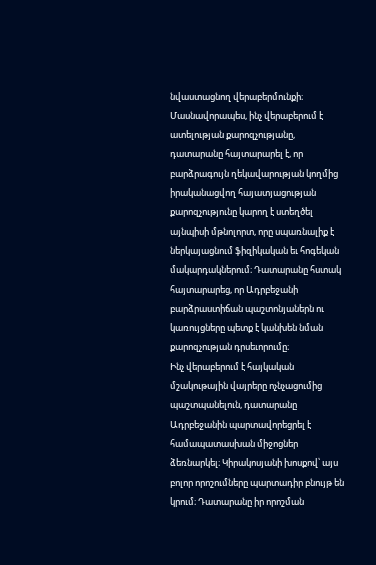նվաստացնող վերաբերմունքի։ Մասնավորապես, ինչ վերաբերում է ատելության քարոզչությանը, դատարանը հայտարարել է, որ բարձրագույն ղեկավարության կողմից իրականացվող հայատյացության քարոզչությունը կարող է ստեղծել այնպիսի մթնոլորտ, որը սպառնալիք է ներկայացնում ֆիզիկական եւ հոգեկան մակարդակներում։ Դատարանը հստակ հայտարարեց, որ Ադրբեջանի բարձրաստիճան պաշտոնյաներն ու կառույցները պետք է կանխեն նման քարոզչության դրսեւորումը։
Ինչ վերաբերում է հայկական մշակութային վայրերը ոչնչացումից պաշտպանելուն, դատարանը Ադրբեջանին պարտավորեցրել է համապատասխան միջոցներ ձեռնարկել։ Կիրակոսյանի խոսքով՝ այս բոլոր որոշումները պարտադիր բնույթ են կրում։ Դատարանը իր որոշման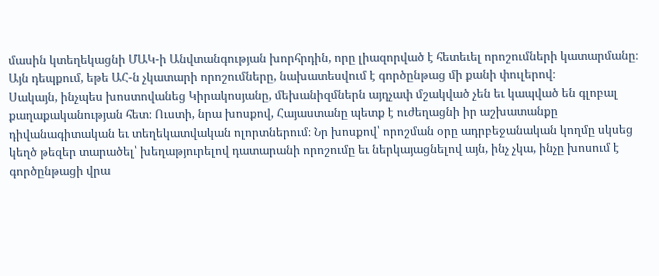մասին կտեղեկացնի ՄԱԿ-ի Անվտանգության խորհրդին, որը լիազորված է հետեւել որոշումների կատարմանը։
Այն դեպքում, եթե ԱՀ-ն չկատարի որոշումները, նախատեսվում է գործընթաց մի քանի փուլերով։
Սակայն, ինչպես խոստովանեց Կիրակոսյանը, մեխանիզմներն այդչափ մշակված չեն եւ կապված են գլոբալ քաղաքականության հետ։ Ուստի, նրա խոսքով, Հայաստանը պետք է ուժեղացնի իր աշխատանքը դիվանագիտական եւ տեղեկատվական ոլորտներում։ Նր խոսքով՝ որոշման օրը ադրբեջանական կողմը սկսեց կեղծ թեզեր տարածել՝ խեղաթյուրելով դատարանի որոշումը եւ ներկայացնելով այն, ինչ չկա, ինչը խոսում է գործընթացի վրա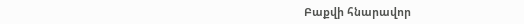Բաքվի հնարավոր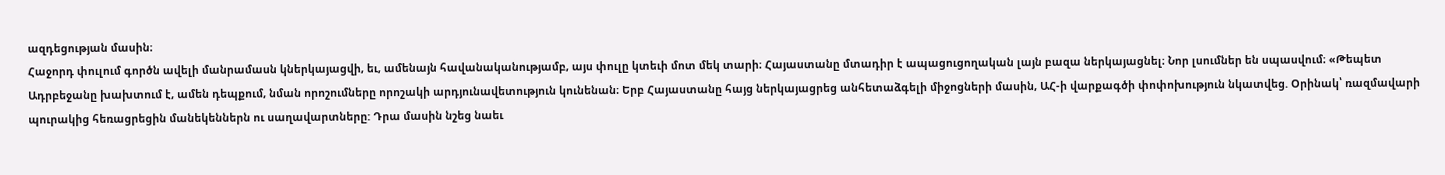ազդեցության մասին։
Հաջորդ փուլում գործն ավելի մանրամասն կներկայացվի, եւ, ամենայն հավանականությամբ, այս փուլը կտեւի մոտ մեկ տարի։ Հայաստանը մտադիր է ապացուցողական լայն բազա ներկայացնել։ Նոր լսումներ են սպասվում։ «Թեպետ Ադրբեջանը խախտում է, ամեն դեպքում, նման որոշումները որոշակի արդյունավետություն կունենան։ Երբ Հայաստանը հայց ներկայացրեց անհետաձգելի միջոցների մասին, ԱՀ-ի վարքագծի փոփոխություն նկատվեց. Օրինակ՝ ռազմավարի պուրակից հեռացրեցին մանեկեններն ու սաղավարտները: Դրա մասին նշեց նաեւ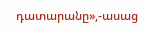դատարանը»,-ասաց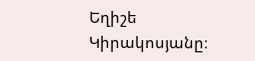Եղիշե Կիրակոսյանը։